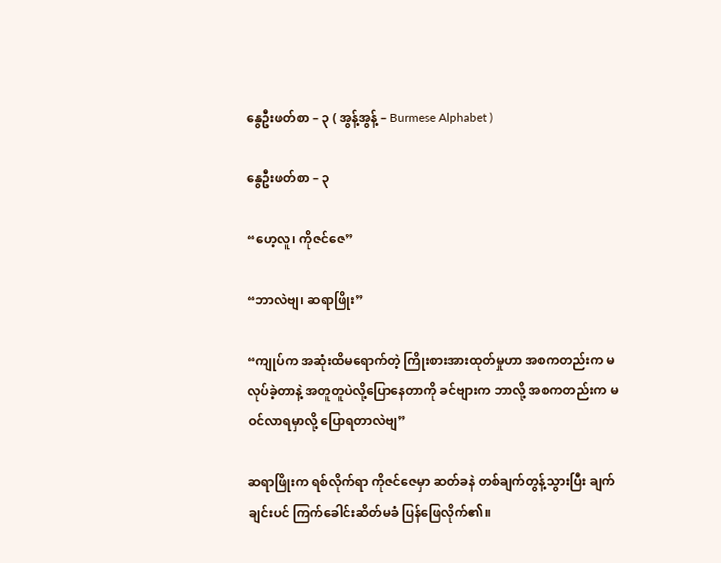နွေဦးဖတ်စာ – ၃ ( အွန့်အွန့် – Burmese Alphabet )

နွေဦးဖတ်စာ – ၃

“ဟေ့လူ၊ ကိုဇင်ဇေ”

“ဘာလဲဗျ၊ ဆရာဖြိုး”

“ကျုပ်က အဆုံးထိမရောက်တဲ့ ကြိုးစားအားထုတ်မှုဟာ အစကတည်းက မလုပ်ခဲ့တာနဲ့ အတူတူပဲလို့ပြောနေတာကို ခင်ဗျားက ဘာလို့ အစကတည်းက မဝင်လာရမှာလို့ ပြောရတာလဲဗျ”

ဆရာဖြိုးက ရစ်လိုက်ရာ ကိုဇင်ဇေမှာ ဆတ်ခနဲ တစ်ချက်တွန့်သွားပြီး ချက်ချင်းပင် ကြက်ခေါင်းဆိတ်မခံ ပြန်ဖြေလိုက်၏။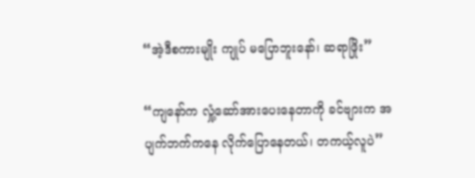“အဲ့ဒီစကားမျိုး ကျုပ် မပြောဘူးနော်၊ ဆရာဖြိုး”

“ကျနော်က လှုံ့ဆော်အားပေးနေတာကို ခင်ဗျားက အပျက်ဘက်ကနေ လိုက်ပြောနေတယ်၊ တကယ့်လူပဲ”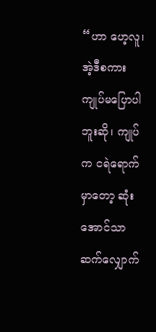“ဟာ ဟေ့လူ၊ အဲ့ဒီစကား ကျုပ်မပြောပါဘူးဆို၊ ကျုပ်က ငရဲရောက်မှာတော့ ဆုံးအောင်သာဆက်လျှောက်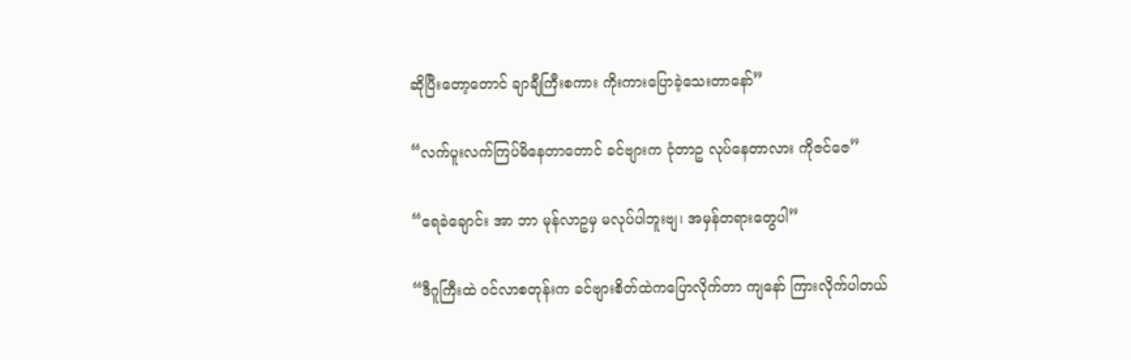ဆိုပြီးတော့တောင် ချာချီကြီးစကား ကိုးကားပြောခဲ့သေးတာနော်”

“လက်ပူးလက်ကြပ်မိနေတာတောင် ခင်ဗျားက ငုံတာဥ လုပ်နေတာလား ကိုဇင်ဇေ”

“ရေခဲချောင်း အာ ဘာ မုန်လာဥမှ မလုပ်ပါဘူးဗျ၊ အမှန်တရားတွေပါ”

“ဒီဂူကြီးထဲ ဝင်လာစတုန်းက ခင်ဗျားစိတ်ထဲကပြောလိုက်တာ ကျနော် ကြားလိုက်ပါတယ်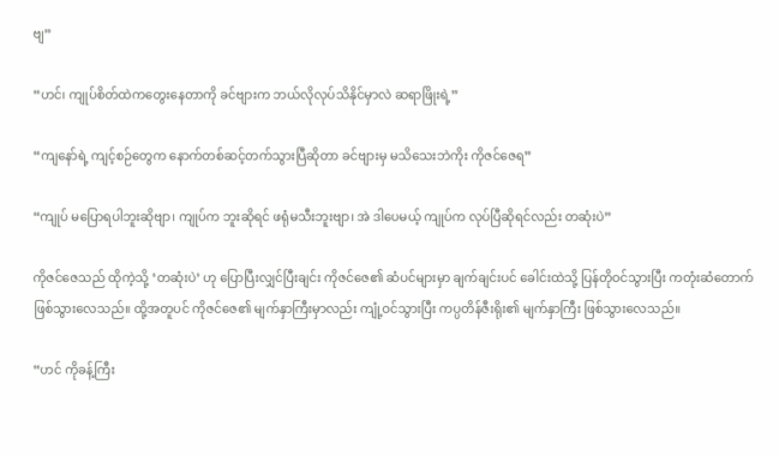ဗျ”

“ဟင်၊ ကျုပ်စိတ်ထဲကတွေးနေတာကို ခင်ဗျားက ဘယ်လိုလုပ်သိနိုင်မှာလဲ ဆရာဖြိုးရဲ့”

“ကျနော်ရဲ့ ကျင့်စဉ်တွေက နောက်တစ်ဆင့်တက်သွားပြီဆိုတာ ခင်ဗျားမှ မသိသေးဘဲကိုး ကိုဇင်ဇေရ”

“ကျုပ် မပြောရပါဘူးဆိုဗျာ၊ ကျုပ်က ဘူးဆိုရင် ဖရုံမသီးဘူးဗျာ၊ အဲ ဒါပေမယ့် ကျုပ်က လုပ်ပြီဆိုရင်လည်း တဆုံးပဲ”

ကိုဇင်ဇေသည် ထိုကဲ့သို့ ‘တဆုံးပဲ’ ဟု ပြောပြီးလျှင်ပြီးချင်း ကိုဇင်ဇေ၏ ဆံပင်များမှာ ချက်ချင်းပင် ခေါင်းထဲသို့ ပြန်တိုဝင်သွားပြီး ကတုံးဆံတောက် ဖြစ်သွားလေသည်။ ထို့အတူပင် ကိုဇင်ဇေ၏ မျက်နှာကြီးမှာလည်း ကျုံ့ဝင်သွားပြီး ကပ္ပတိန်ဇီးရိုး၏ မျက်နှာကြီး ဖြစ်သွားလေသည်။

“ဟင် ကိုခန့်ကြီး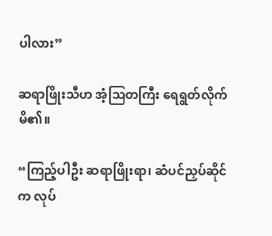ပါလား”

ဆရာဖြိုးသီဟ အံ့ဩတကြီး ရေရွတ်လိုက်မိ၏။

“ကြည့်ပါဦး ဆရာဖြိုးရာ၊ ဆံပင်ညှပ်ဆိုင်က လုပ်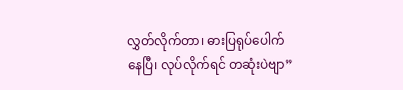လွှတ်လိုက်တာ၊ ဓားပြရုပ်ပေါက်နေပြီ၊ လုပ်လိုက်ရင် တဆုံးပဲဗျာ”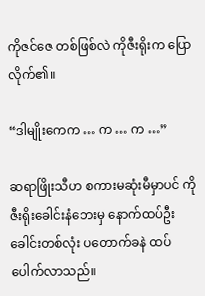ကိုဇင်ဇေ တစ်ဖြစ်လဲ ကိုဇီးရိုးက ပြောလိုက်၏။

“ဒါမျိုးကေက … က … က …”

ဆရာဖြိုးသီဟ စကားမဆုံးမီမှာပင် ကိုဇီးရိုးခေါင်းနံဘေးမှ နောက်ထပ်ဦးခေါင်းတစ်လုံး ပတောက်ခနဲ ထပ်ပေါက်လာသည်။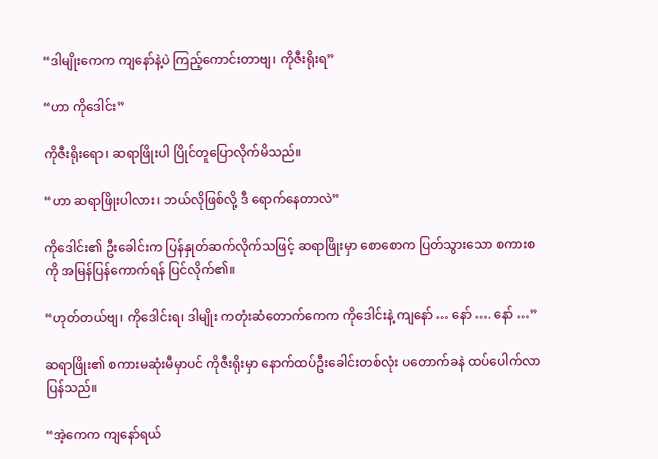“ဒါမျိုးကေက ကျနော်နဲ့ပဲ ကြည့်ကောင်းတာဗျ၊ ကိုဇီးရိုးရ”

“ဟာ ကိုဒေါင်း”

ကိုဇီးရိုးရော၊ ဆရာဖြိုးပါ ပြိုင်တူပြောလိုက်မိသည်။

“ဟာ ဆရာဖြိုးပါလား၊ ဘယ်လိုဖြစ်လို့ ဒီ ရောက်နေတာလဲ”

ကိုဒေါင်း၏ ဦးခေါင်းက ပြန်နှုတ်ဆက်လိုက်သဖြင့် ဆရာဖြိုးမှာ စောစောက ပြတ်သွားသော စကားစကို အမြန်ပြန်ကောက်ရန် ပြင်လိုက်၏။

“ဟုတ်တယ်ဗျ၊ ကိုဒေါင်းရ၊ ဒါမျိုး ကတုံးဆံတောက်ကေက ကိုဒေါင်းနဲ့ ကျနော် … နော် …. နော် …”

ဆရာဖြိုး၏ စကားမဆုံးမီမှာပင် ကိုဇီးရိုးမှာ နောက်ထပ်ဦးခေါင်းတစ်လုံး ပတောက်ခနဲ ထပ်ပေါက်လာပြန်သည်။

“အဲ့ကေက ကျနော်ရယ်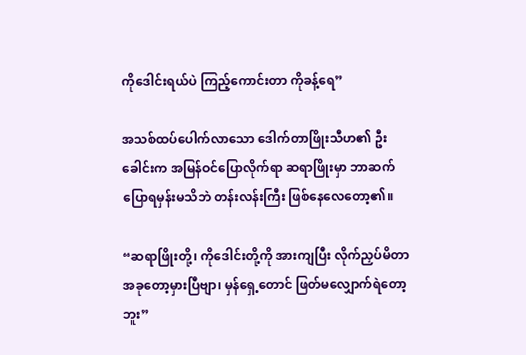ကိုဒေါင်းရယ်ပဲ ကြည့်ကောင်းတာ ကိုခန့်ရေ”

အသစ်ထပ်ပေါက်လာသော ဒေါက်တာဖြိုးသီဟ၏ ဦးခေါင်းက အမြန်ဝင်ပြောလိုက်ရာ ဆရာဖြိုးမှာ ဘာဆက်ပြောရမှန်းမသိဘဲ တန်းလန်းကြီး ဖြစ်နေလေတော့၏။

“ဆရာဖြိုးတို့၊ ကိုဒေါင်းတို့ကို အားကျပြီး လိုက်ညှပ်မိတာ အခုတော့မှားပြီဗျာ၊ မှန်ရှေ့တောင် ဖြတ်မလျှောက်ရဲတော့ဘူး”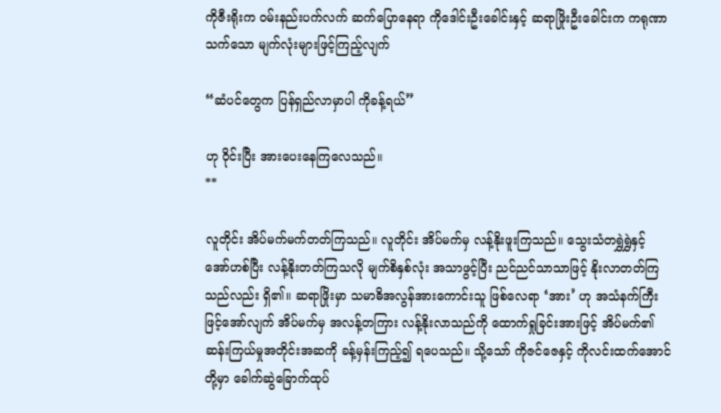ကိုဇီးရိုးက ဝမ်းနည်းပက်လက် ဆက်ပြောနေရာ ကိုဒေါင်းဦးခေါင်းနှင့် ဆရာဖြိုးဦးခေါင်းက ကရုဏာသက်သော မျက်လုံးများဖြင့်ကြည့်လျက်

“ဆံပင်တွေက ပြန်ရှည်လာမှာပါ ကိုခန့်ရယ်”

ဟု ဝိုင်းပြီး အားပေးနေကြလေသည်။
**

လူတိုင်း အိပ်မက်မက်တတ်ကြသည်။ လူတိုင်း အိပ်မက်မှ လန့်နိုးဖူးကြသည်။ သွေးသံတရွှဲရွှဲနှင့် အော်ဟစ်ပြီး လန့်နိုးတတ်ကြသလို မျက်စိနှစ်လုံး အသာဖွင့်ပြီး ညင်ညင်သာသာဖြင့် နိုးလာတတ်ကြသည်လည်း ရှိ၏။ ဆရာဖြိုးမှာ သမာဓိအလွန်အားကောင်းသူ ဖြစ်လေရာ ‘အား’ ဟု အသံနက်ကြီးဖြင့်အော်လျက် အိပ်မက်မှ အလန့်တကြား လန့်နိုးလာသည်ကို ထောက်ရှုခြင်းအားဖြင့် အိပ်မက်၏ ဆန်းကြယ်မှုအတိုင်းအဆကို ခန့်မှန်းကြည့်၍ ရပေသည်။ သို့သော် ကိုဇင်ဇေနှင့် ကိုလင်းထက်အောင်တို့မှာ ခေါက်ဆွဲခြောက်ထုပ်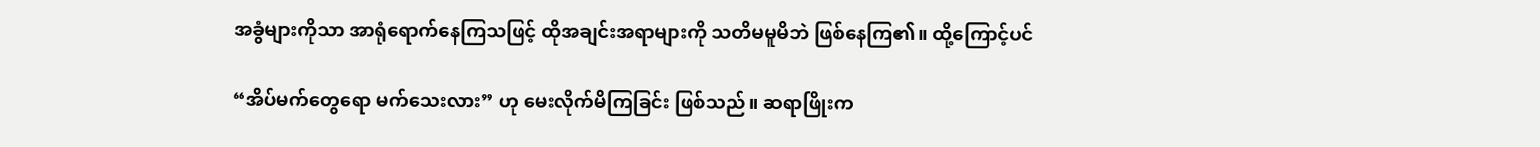အခွံများကိုသာ အာရုံရောက်နေကြသဖြင့် ထိုအချင်းအရာများကို သတိမမူမိဘဲ ဖြစ်နေကြ၏။ ထို့ကြောင့်ပင်

“အိပ်မက်တွေရော မက်သေးလား” ဟု မေးလိုက်မိကြခြင်း ဖြစ်သည်။ ဆရာဖြိုးက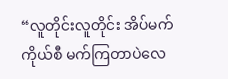“လူတိုင်းလူတိုင်း အိပ်မက်ကိုယ်စီ မက်ကြတာပဲလေ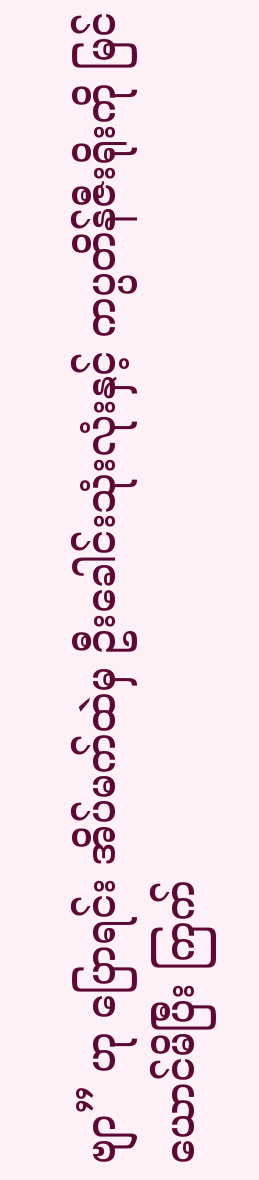ဗျာ” ဟု ပြောရင်း အိပ်မက်ထဲမှ ဦးခေါင်းသုံးလုံးနှင့် ကပ္ပတိန်ဇီးရိုးကို မြင်ယောင်မိပြီး ကြက်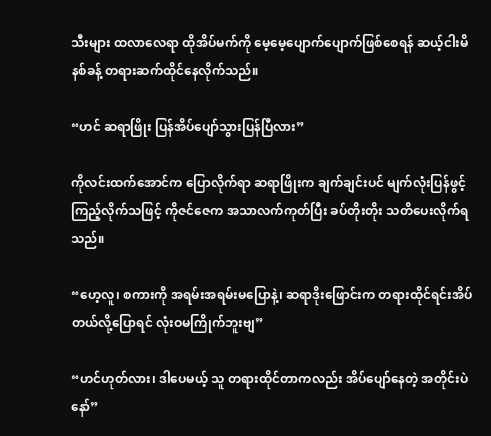သီးများ ထလာလေရာ ထိုအိပ်မက်ကို မေ့မေ့ပျောက်ပျောက်ဖြစ်စေရန် ဆယ့်ငါးမိနစ်ခန့် တရားဆက်ထိုင်နေလိုက်သည်။

“ဟင် ဆရာဖြိုး ပြန်အိပ်ပျော်သွားပြန်ပြီလား”

ကိုလင်းထက်အောင်က ပြောလိုက်ရာ ဆရာဖြိုးက ချက်ချင်းပင် မျက်လုံးပြန်ဖွင့်ကြည့်လိုက်သဖြင့် ကိုဇင်ဇေက အသာလက်ကုတ်ပြီး ခပ်တိုးတိုး သတိပေးလိုက်ရသည်။

“ဟေ့လူ၊ စကားကို အရမ်းအရမ်းမပြောနဲ့၊ ဆရာဒိုးဖြောင်းက တရားထိုင်ရင်းအိပ်တယ်လို့ပြောရင် လုံးဝမကြိုက်ဘူးဗျ”

“ဟင်ဟုတ်လား၊ ဒါပေမယ့် သူ တရားထိုင်တာကလည်း အိပ်ပျော်နေတဲ့ အတိုင်းပဲနော်”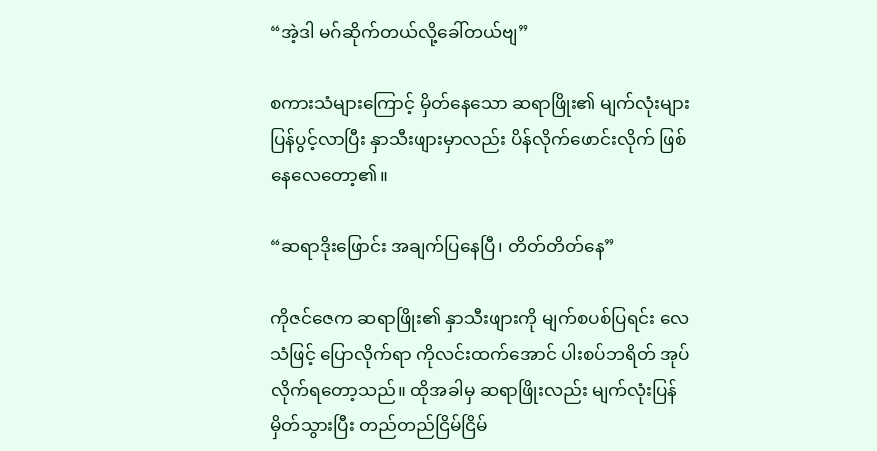“အဲ့ဒါ မဂ်ဆိုက်တယ်လို့ခေါ်တယ်ဗျ”

စကားသံများကြောင့် မှိတ်နေသော ဆရာဖြိုး၏ မျက်လုံးများ ပြန်ပွင့်လာပြီး နှာသီးဖျားမှာလည်း ပိန်လိုက်ဖောင်းလိုက် ဖြစ်နေလေတော့၏။

“ဆရာဒိုးဖြောင်း အချက်ပြနေပြီ၊ တိတ်တိတ်နေ”

ကိုဇင်ဇေက ဆရာဖြိုး၏ နှာသီးဖျားကို မျက်စပစ်ပြရင်း လေသံဖြင့် ပြောလိုက်ရာ ကိုလင်းထက်အောင် ပါးစပ်ဘရိတ် အုပ်လိုက်ရတော့သည်။ ထိုအခါမှ ဆရာဖြိုးလည်း မျက်လုံးပြန်မှိတ်သွားပြီး တည်တည်ငြိမ်ငြိမ်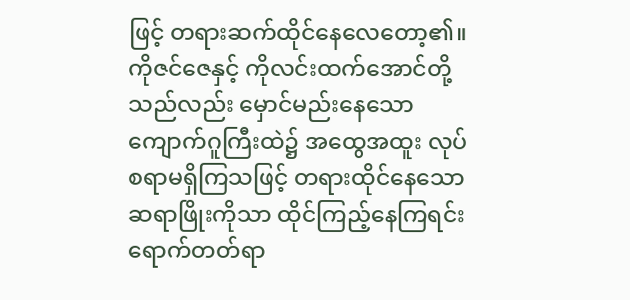ဖြင့် တရားဆက်ထိုင်နေလေတော့၏။ ကိုဇင်ဇေနှင့် ကိုလင်းထက်အောင်တို့သည်လည်း မှောင်မည်းနေသော ကျောက်ဂူကြီးထဲ၌ အထွေအထူး လုပ်စရာမရှိကြသဖြင့် တရားထိုင်နေသော ဆရာဖြိုးကိုသာ ထိုင်ကြည့်နေကြရင်း ရောက်တတ်ရာ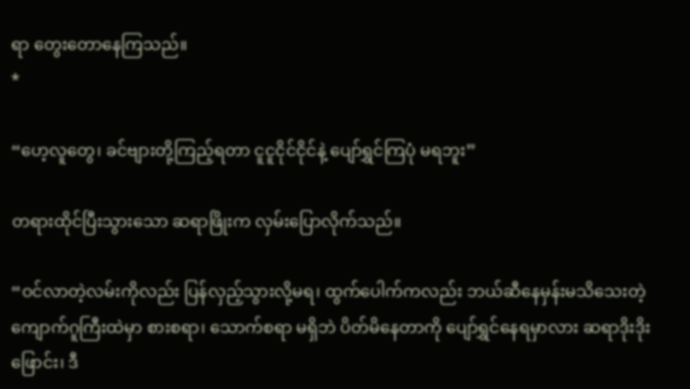ရာ တွေးတောနေကြသည်။
*

“ဟေ့လူတွေ၊ ခင်ဗျားတို့ကြည့်ရတာ ငူငူငိုင်ငိုင်နဲ့ ပျော်ရွှင်ကြပုံ မရဘူး”

တရားထိုင်ပြီးသွားသော ဆရာဖြိုးက လှမ်းပြောလိုက်သည်။

“ဝင်လာတဲ့လမ်းကိုလည်း ပြန်လှည့်သွားလို့မရ၊ ထွက်ပေါက်ကလည်း ဘယ်ဆီနေမှန်းမသိသေးတဲ့ ကျောက်ဂူကြီးထဲမှာ စားစရာ၊ သောက်စရာ မရှိဘဲ ပိတ်မိနေတာကို ပျော်ရွှင်နေရမှာလား ဆရာဒိုးဒိုးဖြောင်း၊ ဒီ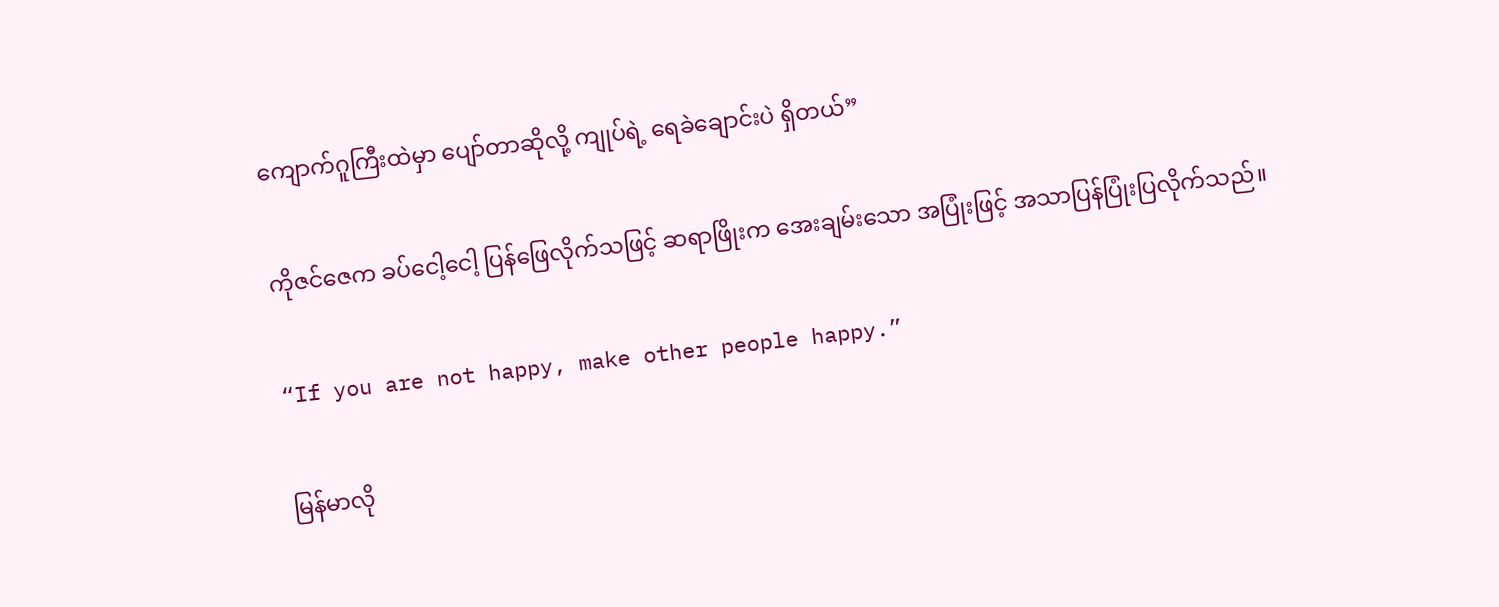ကျောက်ဂူကြီးထဲမှာ ပျော်တာဆိုလို့ ကျုပ်ရဲ့ ရေခဲချောင်းပဲ ရှိတယ်”

ကိုဇင်ဇေက ခပ်ငေါ့ငေါ့ ပြန်ဖြေလိုက်သဖြင့် ဆရာဖြိုးက အေးချမ်းသော အပြုံးဖြင့် အသာပြန်ပြုံးပြလိုက်သည်။

“If you are not happy, make other people happy.”

မြန်မာလို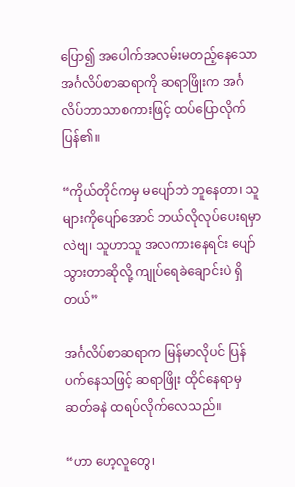ပြော၍ အပေါက်အလမ်းမတည့်နေသော အင်္ဂလိပ်စာဆရာကို ဆရာဖြိုးက အင်္ဂလိပ်ဘာသာစကားဖြင့် ထပ်ပြောလိုက်ပြန်၏။

“ကိုယ်တိုင်ကမှ မပျော်ဘဲ ဘူနေတာ၊ သူများကိုပျော်အောင် ဘယ်လိုလုပ်ပေးရမှာလဲဗျ၊ သူဟာသူ အလကားနေရင်း ပျော်သွားတာဆိုလို့ ကျုပ်ရေခဲချောင်းပဲ ရှိတယ်”

အင်္ဂလိပ်စာဆရာက မြန်မာလိုပင် ပြန်ပက်နေသဖြင့် ဆရာဖြိုး ထိုင်နေရာမှ ဆတ်ခနဲ ထရပ်လိုက်လေသည်။

“ဟာ ဟေ့လူတွေ၊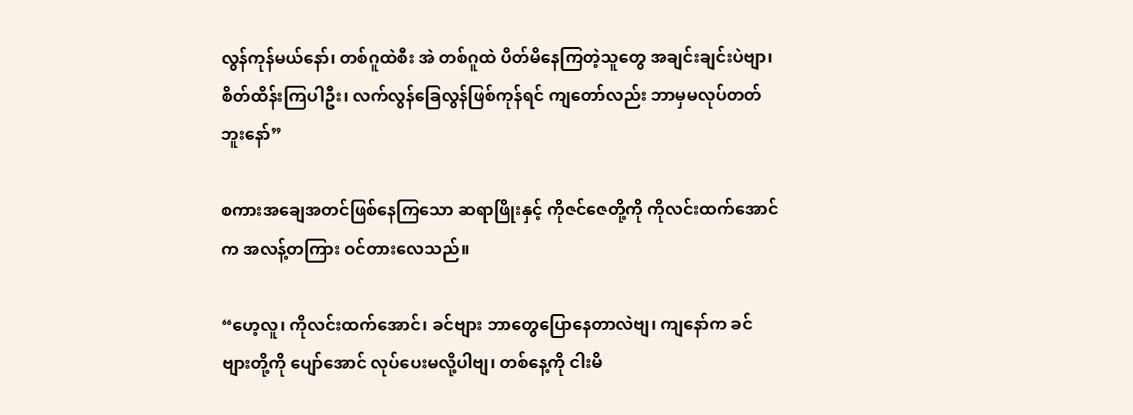လွန်ကုန်မယ်နော်၊ တစ်ဂူထဲစီး အဲ တစ်ဂူထဲ ပိတ်မိနေကြတဲ့သူတွေ အချင်းချင်းပဲဗျာ၊ စိတ်ထိန်းကြပါဦး၊ လက်လွန်ခြေလွန်ဖြစ်ကုန်ရင် ကျတော်လည်း ဘာမှမလုပ်တတ်ဘူးနော်”

စကားအချေအတင်ဖြစ်နေကြသော ဆရာဖြိုးနှင့် ကိုဇင်ဇေတို့ကို ကိုလင်းထက်အောင်က အလန့်တကြား ဝင်တားလေသည်။

“ဟေ့လူ၊ ကိုလင်းထက်အောင်၊ ခင်ဗျား ဘာတွေပြောနေတာလဲဗျ၊ ကျနော်က ခင်ဗျားတို့ကို ပျော်အောင် လုပ်ပေးမလို့ပါဗျ၊ တစ်နေ့ကို ငါးမိ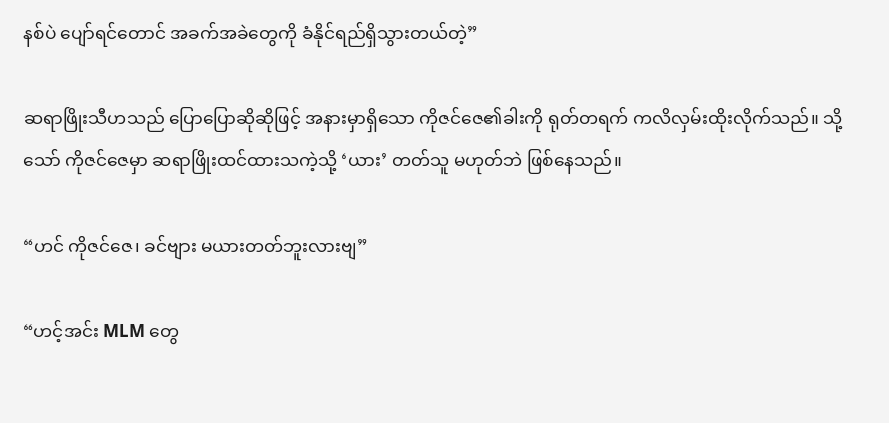နစ်ပဲ ပျော်ရင်တောင် အခက်အခဲတွေကို ခံနိုင်ရည်ရှိသွားတယ်တဲ့”

ဆရာဖြိုးသီဟသည် ပြောပြောဆိုဆိုဖြင့် အနားမှာရှိသော ကိုဇင်ဇေ၏ခါးကို ရုတ်တရက် ကလိလှမ်းထိုးလိုက်သည်။ သို့သော် ကိုဇင်ဇေမှာ ဆရာဖြိုးထင်ထားသကဲ့သို့ ‘ယား’ တတ်သူ မဟုတ်ဘဲ ဖြစ်နေသည်။

“ဟင် ကိုဇင်ဇေ၊ ခင်ဗျား မယားတတ်ဘူးလားဗျ”

“ဟင့်အင်း MLM တွေ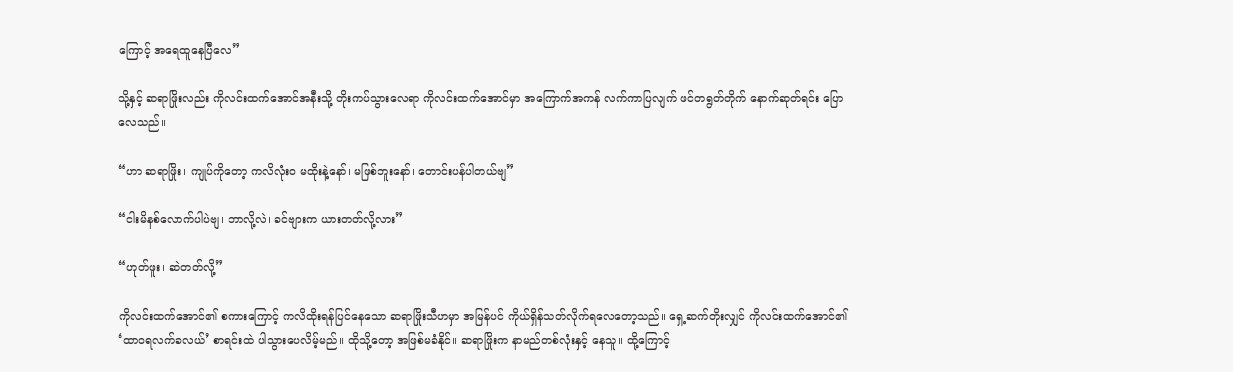ကြောင့် အရေထူနေပြီလေ”

သို့နှင့် ဆရာဖြိုးလည်း ကိုလင်းထက်အောင်အနီးသို့ တိုးကပ်သွားလေရာ ကိုလင်းထက်အောင်မှာ အကြောက်အကန် လက်ကာပြလျက် ဖင်တရွတ်တိုက် နောက်ဆုတ်ရင်း ပြောလေသည်။

“ဟာ ဆရာဖြိုး၊ ကျုပ်ကိုတော့ ကလိလုံးဝ မထိုးနဲ့နော်၊ မဖြစ်ဘူးနော်၊ တောင်းပန်ပါတယ်ဗျ”

“ငါးမိနစ်လောက်ပါပဲဗျ၊ ဘာလို့လဲ၊ ခင်ဗျားက ယားတတ်လို့လား”

“ဟုတ်ဖူး၊ ဆဲတတ်လို့”

ကိုလင်းထက်အောင်၏ စကားကြောင့် ကလိထိုးရန်ပြင်နေသော ဆရာဖြိုးသီဟမှာ အမြန်ပင် ကိုယ်ရှိန်သတ်လိုက်ရလေတော့သည်။ ရှေ့ဆက်တိုးလျှင် ကိုလင်းထက်အောင်၏ ‘ထာဝရလက်ခလယ်’ စာရင်းထဲ ပါသွားပေလိမ့်မည်။ ထိုသို့တော့ အဖြစ်မခံနိုင်။ ဆရာဖြိုးက နာမည်တစ်လုံးနှင့် နေသူ။ ထို့ကြောင့်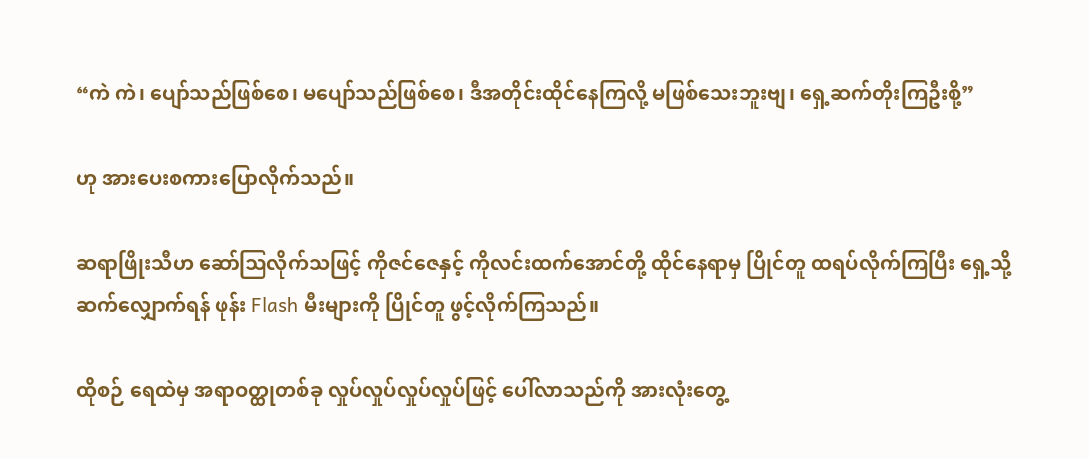“ကဲ ကဲ၊ ပျော်သည်ဖြစ်စေ၊ မပျော်သည်ဖြစ်စေ၊ ဒီအတိုင်းထိုင်နေကြလို့ မဖြစ်သေးဘူးဗျ၊ ရှေ့ဆက်တိုးကြဦးစို့”

ဟု အားပေးစကားပြောလိုက်သည်။

ဆရာဖြိုးသီဟ ဆော်ဩလိုက်သဖြင့် ကိုဇင်ဇေနှင့် ကိုလင်းထက်အောင်တို့ ထိုင်နေရာမှ ပြိုင်တူ ထရပ်လိုက်ကြပြီး ရှေ့သို့ဆက်လျှောက်ရန် ဖုန်း Flash မီးများကို ပြိုင်တူ ဖွင့်လိုက်ကြသည်။

ထိုစဉ် ရေထဲမှ အရာဝတ္ထုတစ်ခု လှုပ်လှုပ်လှုပ်လှုပ်ဖြင့် ပေါ်လာသည်ကို အားလုံးတွေ့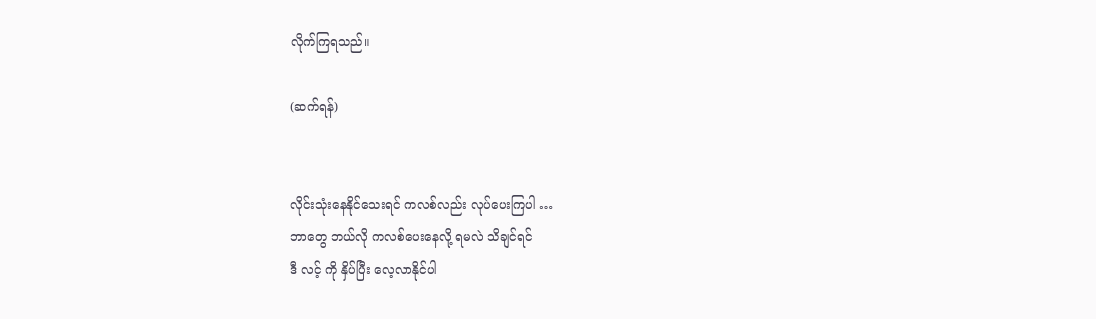လိုက်ကြရသည်။

(ဆက်ရန်)


လိုင်းသုံးနေနိုင်သေးရင် ကလစ်လည်း လုပ်ပေးကြပါ …
ဘာတွေ ဘယ်လို ကလစ်ပေးနေလို့ ရမလဲ သိချင်ရင်
ဒီ လင့် ကို နှိပ်ပြီး လေ့လာနိုင်ပါ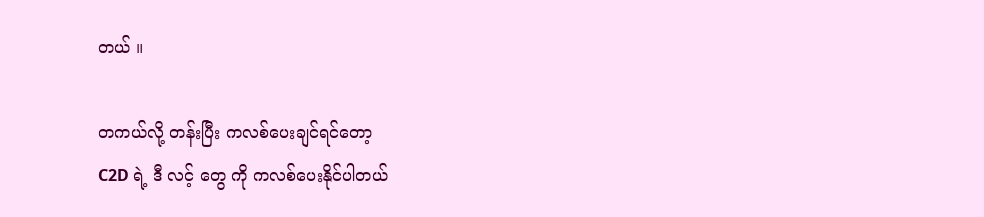တယ် ။

တကယ်လို့ တန်းပြီး ကလစ်ပေးချင်ရင်တော့
C2D ရဲ့ ဒီ လင့် တွေ ကို ကလစ်ပေးနိုင်ပါတယ်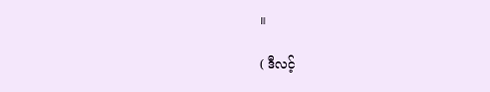။

( ဒီလင့်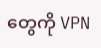တွေကို VPN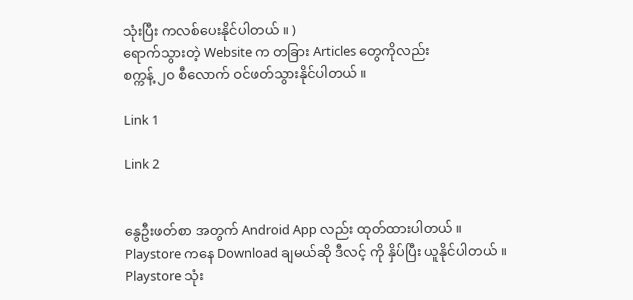သုံးပြီး ကလစ်ပေးနိုင်ပါတယ် ။ )
ရောက်သွားတဲ့ Website က တခြား Articles တွေကိုလည်း
စက္ကန့် ၂၀ စီလောက် ဝင်ဖတ်သွားနိုင်ပါတယ် ။

Link 1

Link 2


နွေဦးဖတ်စာ အတွက် Android App လည်း ထုတ်ထားပါတယ် ။
Playstore ကနေ Download ချမယ်ဆို ဒီလင့် ကို နှိပ်ပြီး ယူနိုင်ပါတယ် ။
Playstore သုံး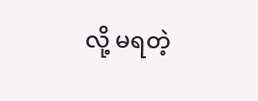လို့ မရတဲ့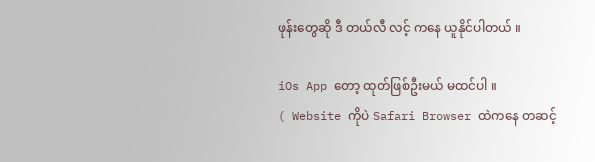ဖုန်းတွေဆို ဒီ တယ်လီ လင့် ကနေ ယူနိုင်ပါတယ် ။

iOs App တော့ ထုတ်ဖြစ်ဦးမယ် မထင်ပါ ။
( Website ကိုပဲ Safari Browser ထဲကနေ တဆင့်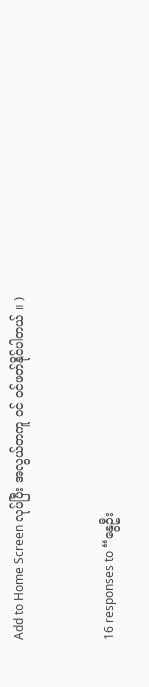Add to Home Screen လုပ်ပြီး အလွယ်တကူ ဝင် ဝင်ဖတ်နိုင်ပါတယ် ။ )


16 responses to “နွေဦး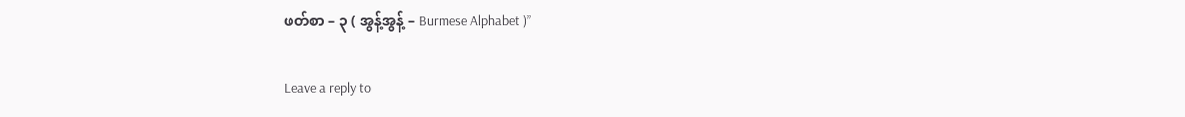ဖတ်စာ – ၃ ( အွန့်အွန့် – Burmese Alphabet )”

Leave a reply to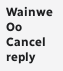Wainwe Oo Cancel reply